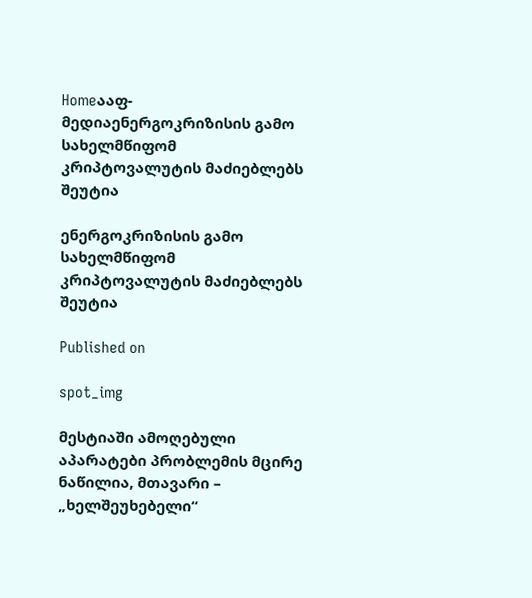Homeააფ-მედიაენერგოკრიზისის გამო სახელმწიფომ კრიპტოვალუტის მაძიებლებს შეუტია

ენერგოკრიზისის გამო სახელმწიფომ კრიპტოვალუტის მაძიებლებს შეუტია

Published on

spot_img

მესტიაში ამოღებული აპარატები პრობლემის მცირე ნაწილია, მთავარი – „ხელშეუხებელი“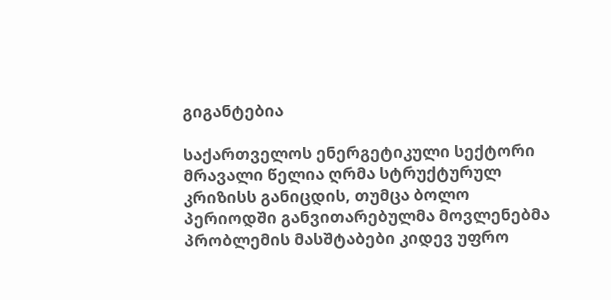გიგანტებია

საქართველოს ენერგეტიკული სექტორი მრავალი წელია ღრმა სტრუქტურულ კრიზისს განიცდის, თუმცა ბოლო პერიოდში განვითარებულმა მოვლენებმა პრობლემის მასშტაბები კიდევ უფრო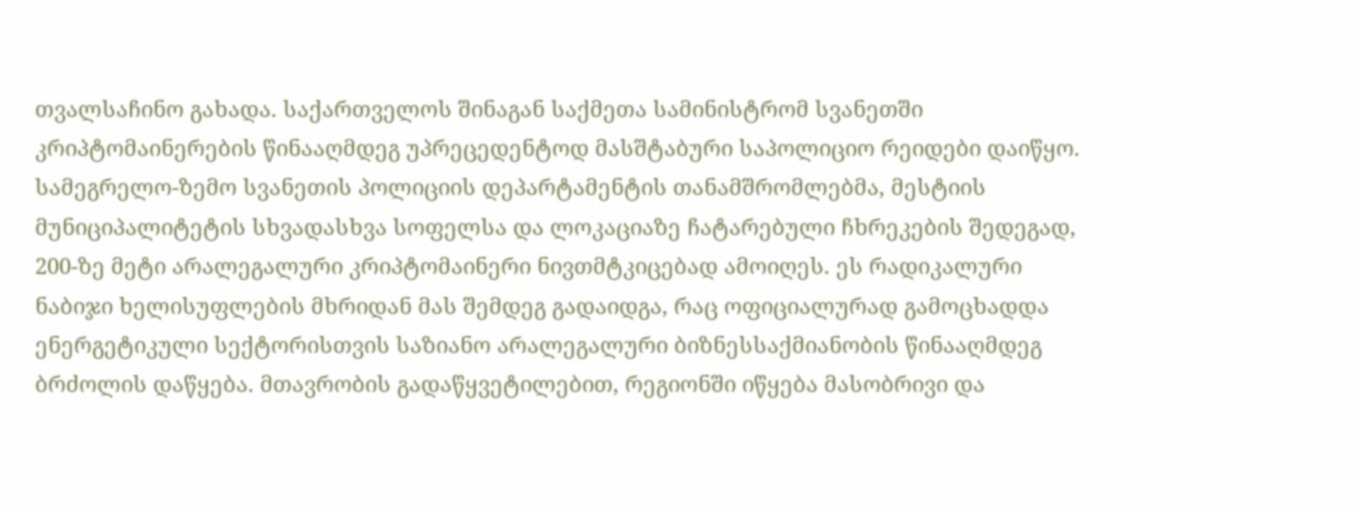თვალსაჩინო გახადა. საქართველოს შინაგან საქმეთა სამინისტრომ სვანეთში კრიპტომაინერების წინააღმდეგ უპრეცედენტოდ მასშტაბური საპოლიციო რეიდები დაიწყო. სამეგრელო-ზემო სვანეთის პოლიციის დეპარტამენტის თანამშრომლებმა, მესტიის მუნიციპალიტეტის სხვადასხვა სოფელსა და ლოკაციაზე ჩატარებული ჩხრეკების შედეგად, 200-ზე მეტი არალეგალური კრიპტომაინერი ნივთმტკიცებად ამოიღეს. ეს რადიკალური ნაბიჯი ხელისუფლების მხრიდან მას შემდეგ გადაიდგა, რაც ოფიციალურად გამოცხადდა ენერგეტიკული სექტორისთვის საზიანო არალეგალური ბიზნესსაქმიანობის წინააღმდეგ ბრძოლის დაწყება. მთავრობის გადაწყვეტილებით, რეგიონში იწყება მასობრივი და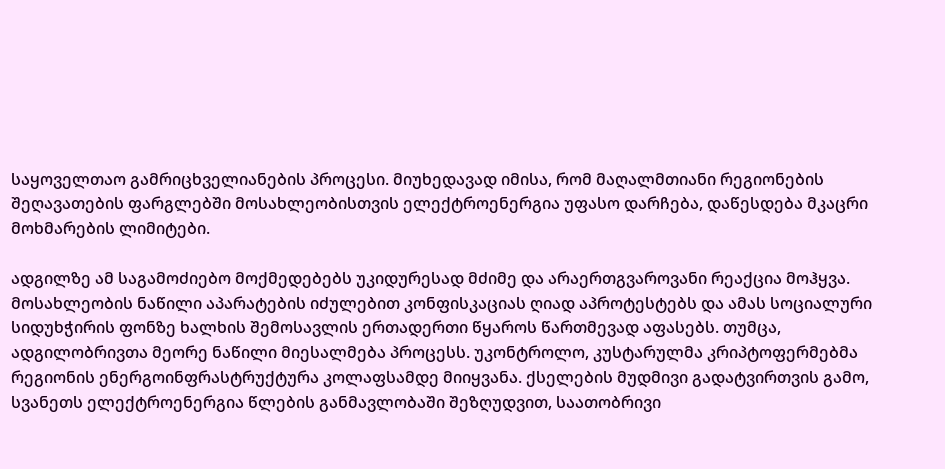საყოველთაო გამრიცხველიანების პროცესი. მიუხედავად იმისა, რომ მაღალმთიანი რეგიონების შეღავათების ფარგლებში მოსახლეობისთვის ელექტროენერგია უფასო დარჩება, დაწესდება მკაცრი მოხმარების ლიმიტები.

ადგილზე ამ საგამოძიებო მოქმედებებს უკიდურესად მძიმე და არაერთგვაროვანი რეაქცია მოჰყვა. მოსახლეობის ნაწილი აპარატების იძულებით კონფისკაციას ღიად აპროტესტებს და ამას სოციალური სიდუხჭირის ფონზე ხალხის შემოსავლის ერთადერთი წყაროს წართმევად აფასებს. თუმცა, ადგილობრივთა მეორე ნაწილი მიესალმება პროცესს. უკონტროლო, კუსტარულმა კრიპტოფერმებმა რეგიონის ენერგოინფრასტრუქტურა კოლაფსამდე მიიყვანა. ქსელების მუდმივი გადატვირთვის გამო, სვანეთს ელექტროენერგია წლების განმავლობაში შეზღუდვით, საათობრივი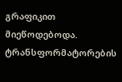გრაფიკით მიეწოდებოდა. ტრანსფორმატორების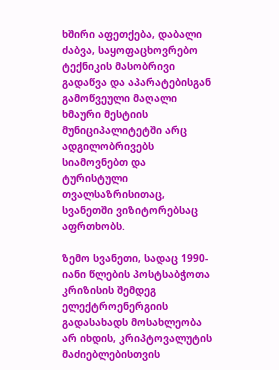ხშირი აფეთქება, დაბალი ძაბვა, საყოფაცხოვრებო ტექნიკის მასობრივი გადაწვა და აპარატებისგან გამოწვეული მაღალი ხმაური მესტიის მუნიციპალიტეტში არც ადგილობრივებს სიამოვნებთ და ტურისტული თვალსაზრისითაც, სვანეთში ვიზიტორებსაც აფრთხობს.

ზემო სვანეთი, სადაც 1990-იანი წლების პოსტსაბჭოთა კრიზისის შემდეგ ელექტროენერგიის გადასახადს მოსახლეობა არ იხდის, კრიპტოვალუტის მაძიებლებისთვის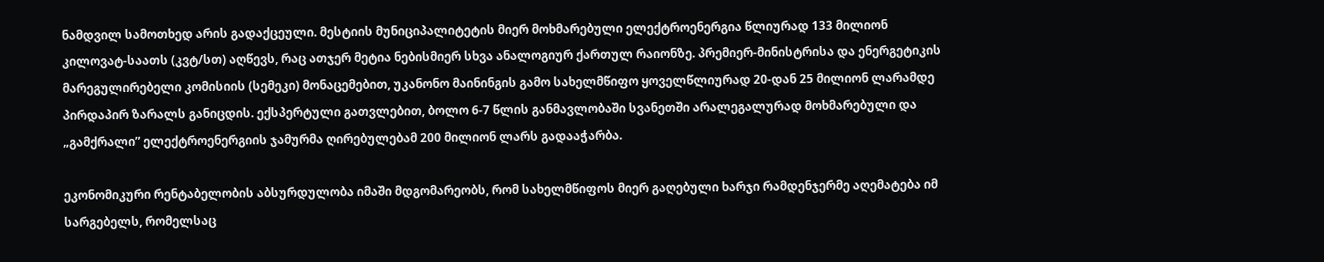ნამდვილ სამოთხედ არის გადაქცეული. მესტიის მუნიციპალიტეტის მიერ მოხმარებული ელექტროენერგია წლიურად 133 მილიონ კილოვატ-საათს (კვტ/სთ) აღწევს, რაც ათჯერ მეტია ნებისმიერ სხვა ანალოგიურ ქართულ რაიონზე. პრემიერ-მინისტრისა და ენერგეტიკის მარეგულირებელი კომისიის (სემეკი) მონაცემებით, უკანონო მაინინგის გამო სახელმწიფო ყოველწლიურად 20-დან 25 მილიონ ლარამდე პირდაპირ ზარალს განიცდის. ექსპერტული გათვლებით, ბოლო 6-7 წლის განმავლობაში სვანეთში არალეგალურად მოხმარებული და „გამქრალი” ელექტროენერგიის ჯამურმა ღირებულებამ 200 მილიონ ლარს გადააჭარბა.

ეკონომიკური რენტაბელობის აბსურდულობა იმაში მდგომარეობს, რომ სახელმწიფოს მიერ გაღებული ხარჯი რამდენჯერმე აღემატება იმ სარგებელს, რომელსაც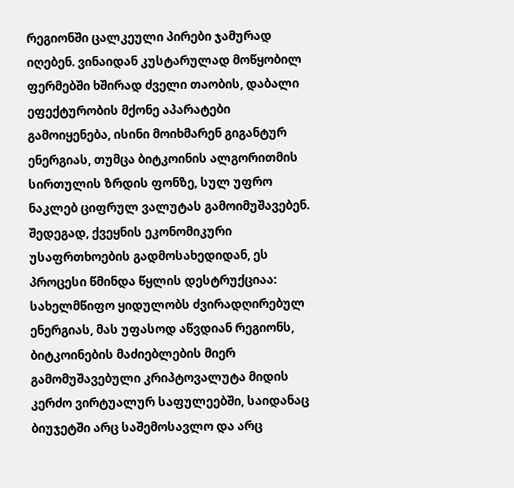რეგიონში ცალკეული პირები ჯამურად იღებენ. ვინაიდან კუსტარულად მოწყობილ ფერმებში ხშირად ძველი თაობის, დაბალი ეფექტურობის მქონე აპარატები გამოიყენება, ისინი მოიხმარენ გიგანტურ ენერგიას, თუმცა ბიტკოინის ალგორითმის სირთულის ზრდის ფონზე, სულ უფრო ნაკლებ ციფრულ ვალუტას გამოიმუშავებენ. შედეგად, ქვეყნის ეკონომიკური უსაფრთხოების გადმოსახედიდან, ეს პროცესი წმინდა წყლის დესტრუქციაა: სახელმწიფო ყიდულობს ძვირადღირებულ ენერგიას, მას უფასოდ აწვდიან რეგიონს, ბიტკოინების მაძიებლების მიერ გამომუშავებული კრიპტოვალუტა მიდის კერძო ვირტუალურ საფულეებში, საიდანაც ბიუჯეტში არც საშემოსავლო და არც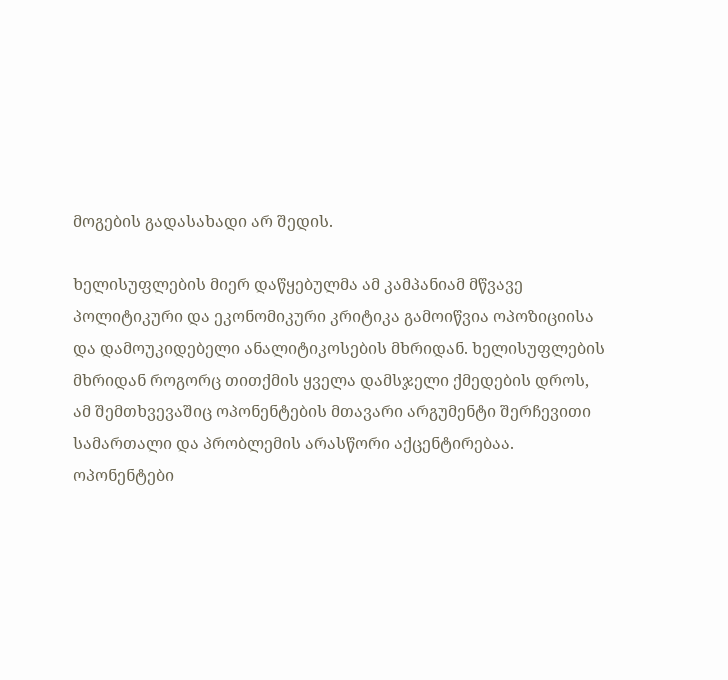მოგების გადასახადი არ შედის.

ხელისუფლების მიერ დაწყებულმა ამ კამპანიამ მწვავე პოლიტიკური და ეკონომიკური კრიტიკა გამოიწვია ოპოზიციისა და დამოუკიდებელი ანალიტიკოსების მხრიდან. ხელისუფლების მხრიდან როგორც თითქმის ყველა დამსჯელი ქმედების დროს, ამ შემთხვევაშიც ოპონენტების მთავარი არგუმენტი შერჩევითი სამართალი და პრობლემის არასწორი აქცენტირებაა. ოპონენტები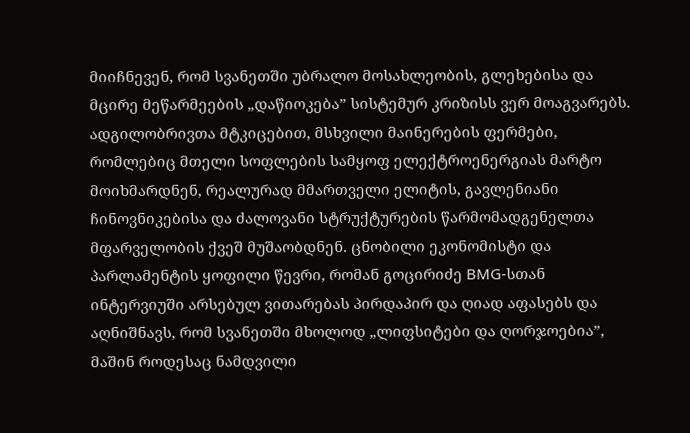მიიჩნევენ, რომ სვანეთში უბრალო მოსახლეობის, გლეხებისა და მცირე მეწარმეების „დაწიოკება” სისტემურ კრიზისს ვერ მოაგვარებს. ადგილობრივთა მტკიცებით, მსხვილი მაინერების ფერმები, რომლებიც მთელი სოფლების სამყოფ ელექტროენერგიას მარტო მოიხმარდნენ, რეალურად მმართველი ელიტის, გავლენიანი ჩინოვნიკებისა და ძალოვანი სტრუქტურების წარმომადგენელთა მფარველობის ქვეშ მუშაობდნენ. ცნობილი ეკონომისტი და პარლამენტის ყოფილი წევრი, რომან გოცირიძე BMG-სთან ინტერვიუში არსებულ ვითარებას პირდაპირ და ღიად აფასებს და აღნიშნავს, რომ სვანეთში მხოლოდ „ლიფსიტები და ღორჯოებია”, მაშინ როდესაც ნამდვილი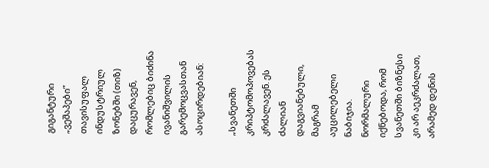გიგანტური „ვეშაპები” თავისუფალ ინდუსტრიულ ზონებში (თიზ) დაცურავენ, რომლებიც ბიძინა ივანიშვილის გარემოცვასთან ასოცირდებიან:

„სვანეთში კრიპტომოპოვებას კრძალავენ. ეს ძალიან დაგვიანებული, მაგრამ აუცილებელი ნაბიჯია. ნორმალური იქნებოდა, რომ სვანეთში ბიზნესი კი არ აეკრძალათ, არამედ დენის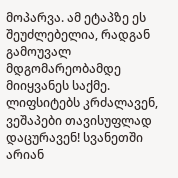მოპარვა. ამ ეტაპზე ეს შეუძლებელია, რადგან გამოუვალ მდგომარეობამდე მიიყვანეს საქმე. ლიფსიტებს კრძალავენ, ვეშაპები თავისუფლად დაცურავენ! სვანეთში არიან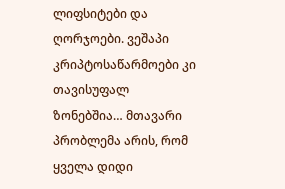ლიფსიტები და ღორჯოები. ვეშაპი კრიპტოსაწარმოები კი თავისუფალ ზონებშია… მთავარი პრობლემა არის, რომ ყველა დიდი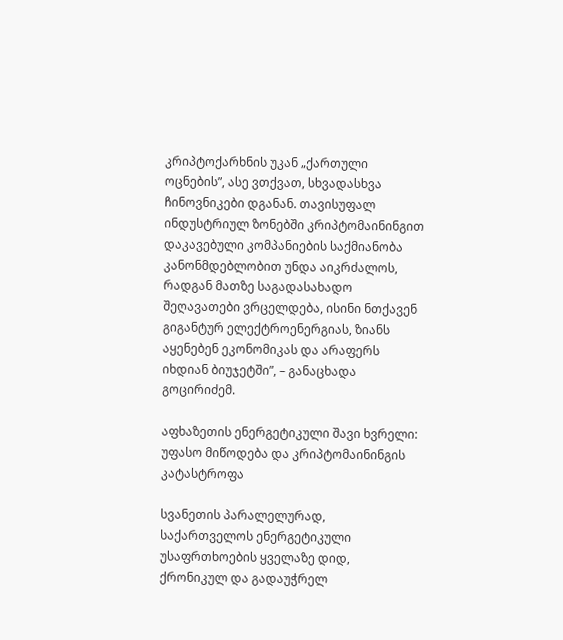კრიპტოქარხნის უკან „ქართული ოცნების”, ასე ვთქვათ, სხვადასხვა ჩინოვნიკები დგანან. თავისუფალ ინდუსტრიულ ზონებში კრიპტომაინინგით დაკავებული კომპანიების საქმიანობა კანონმდებლობით უნდა აიკრძალოს, რადგან მათზე საგადასახადო შეღავათები ვრცელდება, ისინი ნთქავენ გიგანტურ ელექტროენერგიას, ზიანს აყენებენ ეკონომიკას და არაფერს იხდიან ბიუჯეტში”, – განაცხადა გოცირიძემ.

აფხაზეთის ენერგეტიკული შავი ხვრელი: უფასო მიწოდება და კრიპტომაინინგის კატასტროფა

სვანეთის პარალელურად, საქართველოს ენერგეტიკული უსაფრთხოების ყველაზე დიდ, ქრონიკულ და გადაუჭრელ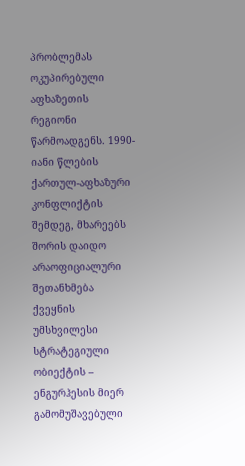პრობლემას ოკუპირებული აფხაზეთის რეგიონი წარმოადგენს. 1990-იანი წლების ქართულ-აფხაზური კონფლიქტის შემდეგ, მხარეებს შორის დაიდო არაოფიციალური შეთანხმება ქვეყნის უმსხვილესი სტრატეგიული ობიექტის – ენგურჰესის მიერ გამომუშავებული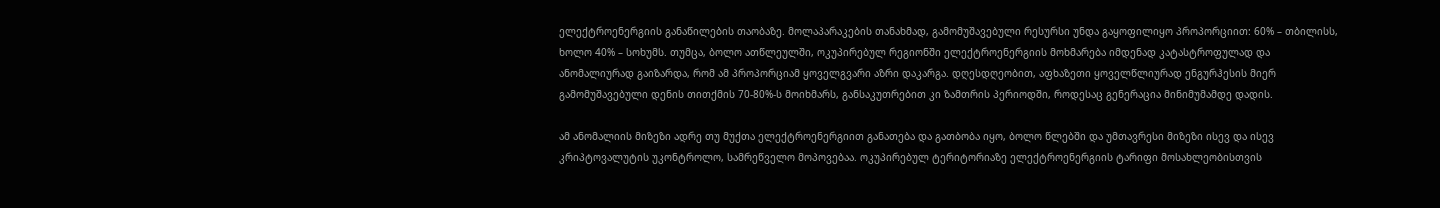ელექტროენერგიის განაწილების თაობაზე. მოლაპარაკების თანახმად, გამომუშავებული რესურსი უნდა გაყოფილიყო პროპორციით: 60% – თბილისს, ხოლო 40% – სოხუმს. თუმცა, ბოლო ათწლეულში, ოკუპირებულ რეგიონში ელექტროენერგიის მოხმარება იმდენად კატასტროფულად და ანომალიურად გაიზარდა, რომ ამ პროპორციამ ყოველგვარი აზრი დაკარგა. დღესდღეობით, აფხაზეთი ყოველწლიურად ენგურჰესის მიერ გამომუშავებული დენის თითქმის 70-80%-ს მოიხმარს, განსაკუთრებით კი ზამთრის პერიოდში, როდესაც გენერაცია მინიმუმამდე დადის.

ამ ანომალიის მიზეზი ადრე თუ მუქთა ელექტროენერგიით განათება და გათბობა იყო, ბოლო წლებში და უმთავრესი მიზეზი ისევ და ისევ კრიპტოვალუტის უკონტროლო, სამრეწველო მოპოვებაა. ოკუპირებულ ტერიტორიაზე ელექტროენერგიის ტარიფი მოსახლეობისთვის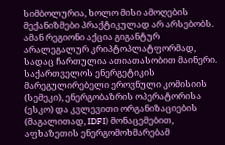სიმბოლურია, ხოლო მისი ამოღების მექანიზმები პრაქტიკულად არ არსებობს. ამან რეგიონი აქცია გიგანტურ არალეგალურ კრიპტოპლატფორმად, სადაც ჩართულია ათიათასობით მაინერი. საქართველოს ენერგეტიკის მარეგულირებელი ეროვნული კომისიის (სემეკი), ენერგობაზრის ოპერატორისა (ესკო) და კვლევითი ორგანიზაციების (მაგალითად, IDFI) მონაცემებით, აფხაზეთის ენერგომოხმარებამ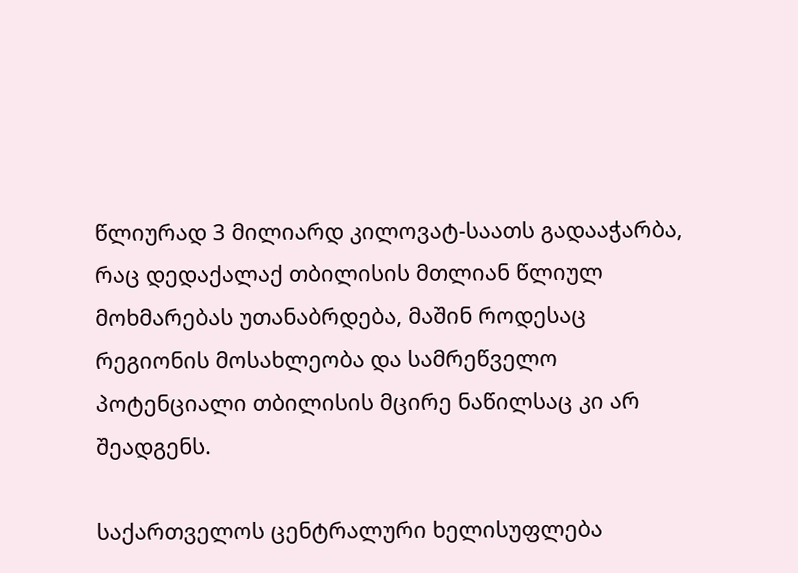წლიურად 3 მილიარდ კილოვატ-საათს გადააჭარბა, რაც დედაქალაქ თბილისის მთლიან წლიულ მოხმარებას უთანაბრდება, მაშინ როდესაც რეგიონის მოსახლეობა და სამრეწველო პოტენციალი თბილისის მცირე ნაწილსაც კი არ შეადგენს.

საქართველოს ცენტრალური ხელისუფლება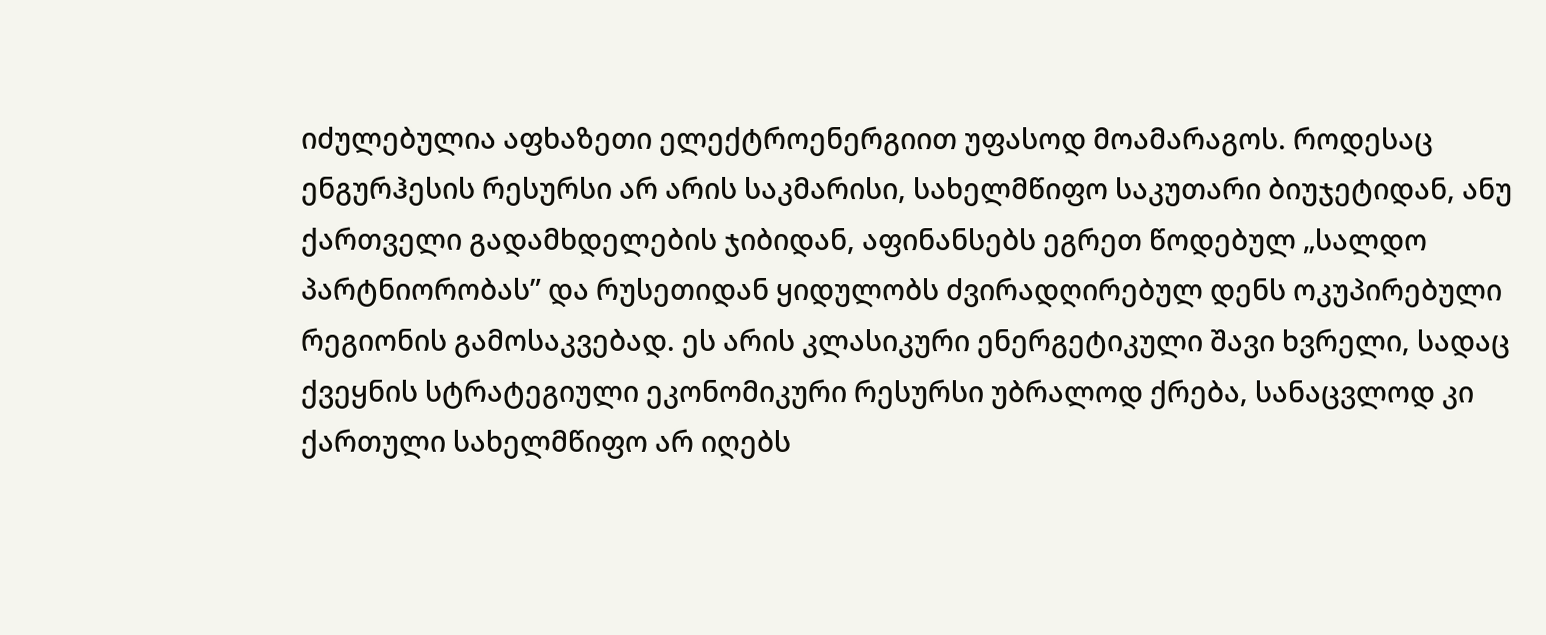იძულებულია აფხაზეთი ელექტროენერგიით უფასოდ მოამარაგოს. როდესაც ენგურჰესის რესურსი არ არის საკმარისი, სახელმწიფო საკუთარი ბიუჯეტიდან, ანუ ქართველი გადამხდელების ჯიბიდან, აფინანსებს ეგრეთ წოდებულ „სალდო პარტნიორობას” და რუსეთიდან ყიდულობს ძვირადღირებულ დენს ოკუპირებული რეგიონის გამოსაკვებად. ეს არის კლასიკური ენერგეტიკული შავი ხვრელი, სადაც ქვეყნის სტრატეგიული ეკონომიკური რესურსი უბრალოდ ქრება, სანაცვლოდ კი ქართული სახელმწიფო არ იღებს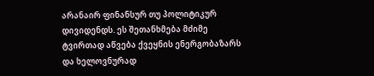არანაირ ფინანსურ თუ პოლიტიკურ დივიდენდს. ეს შეთანხმება მძიმე ტვირთად აწვება ქვეყნის ენერგობაზარს და ხელოვნურად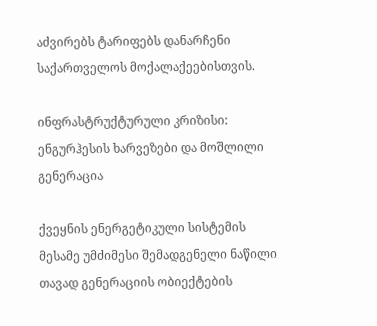აძვირებს ტარიფებს დანარჩენი საქართველოს მოქალაქეებისთვის.

ინფრასტრუქტურული კრიზისი: ენგურჰესის ხარვეზები და მოშლილი გენერაცია

ქვეყნის ენერგეტიკული სისტემის მესამე უმძიმესი შემადგენელი ნაწილი თავად გენერაციის ობიექტების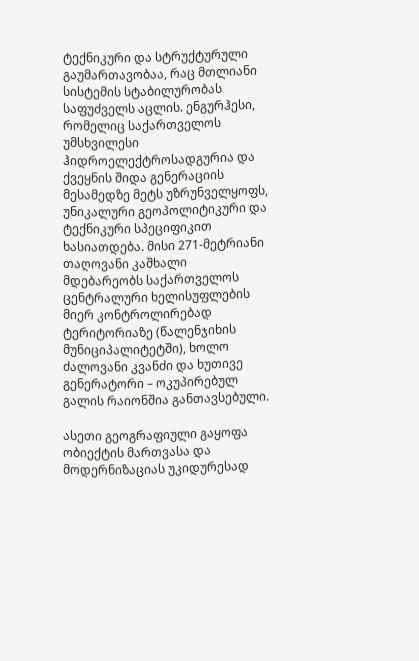ტექნიკური და სტრუქტურული გაუმართავობაა, რაც მთლიანი სისტემის სტაბილურობას საფუძველს აცლის. ენგურჰესი, რომელიც საქართველოს უმსხვილესი ჰიდროელექტროსადგურია და ქვეყნის შიდა გენერაციის მესამედზე მეტს უზრუნველყოფს, უნიკალური გეოპოლიტიკური და ტექნიკური სპეციფიკით ხასიათდება. მისი 271-მეტრიანი თაღოვანი კაშხალი მდებარეობს საქართველოს ცენტრალური ხელისუფლების მიერ კონტროლირებად ტერიტორიაზე (წალენჯიხის მუნიციპალიტეტში), ხოლო ძალოვანი კვანძი და ხუთივე გენერატორი – ოკუპირებულ გალის რაიონშია განთავსებული.

ასეთი გეოგრაფიული გაყოფა ობიექტის მართვასა და მოდერნიზაციას უკიდურესად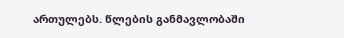ართულებს. წლების განმავლობაში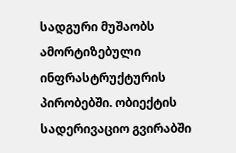სადგური მუშაობს ამორტიზებული ინფრასტრუქტურის პირობებში. ობიექტის სადერივაციო გვირაბში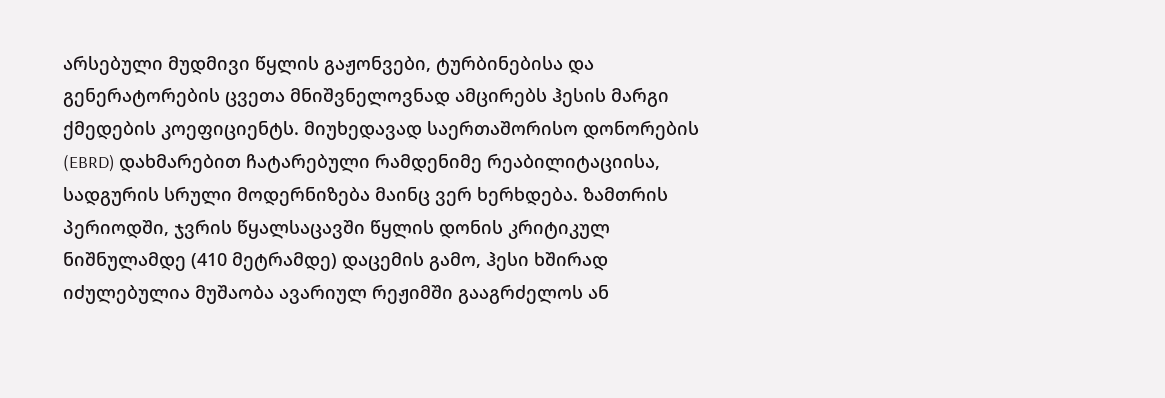არსებული მუდმივი წყლის გაჟონვები, ტურბინებისა და გენერატორების ცვეთა მნიშვნელოვნად ამცირებს ჰესის მარგი ქმედების კოეფიციენტს. მიუხედავად საერთაშორისო დონორების (EBRD) დახმარებით ჩატარებული რამდენიმე რეაბილიტაციისა, სადგურის სრული მოდერნიზება მაინც ვერ ხერხდება. ზამთრის პერიოდში, ჯვრის წყალსაცავში წყლის დონის კრიტიკულ ნიშნულამდე (410 მეტრამდე) დაცემის გამო, ჰესი ხშირად იძულებულია მუშაობა ავარიულ რეჟიმში გააგრძელოს ან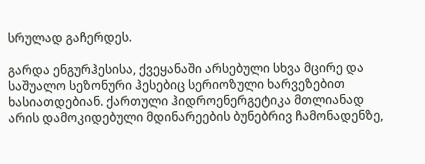სრულად გაჩერდეს.

გარდა ენგურჰესისა, ქვეყანაში არსებული სხვა მცირე და საშუალო სეზონური ჰესებიც სერიოზული ხარვეზებით ხასიათდებიან. ქართული ჰიდროენერგეტიკა მთლიანად არის დამოკიდებული მდინარეების ბუნებრივ ჩამონადენზე,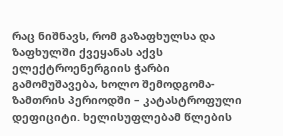რაც ნიშნავს, რომ გაზაფხულსა და ზაფხულში ქვეყანას აქვს ელექტროენერგიის ჭარბი გამომუშავება, ხოლო შემოდგომა-ზამთრის პერიოდში – კატასტროფული დეფიციტი. ხელისუფლებამ წლების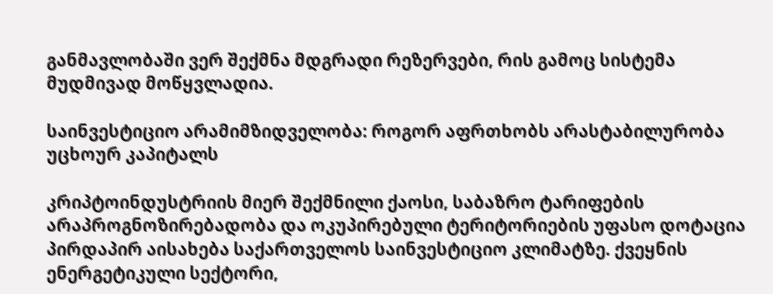განმავლობაში ვერ შექმნა მდგრადი რეზერვები, რის გამოც სისტემა მუდმივად მოწყვლადია.

საინვესტიციო არამიმზიდველობა: როგორ აფრთხობს არასტაბილურობა უცხოურ კაპიტალს

კრიპტოინდუსტრიის მიერ შექმნილი ქაოსი, საბაზრო ტარიფების არაპროგნოზირებადობა და ოკუპირებული ტერიტორიების უფასო დოტაცია პირდაპირ აისახება საქართველოს საინვესტიციო კლიმატზე. ქვეყნის ენერგეტიკული სექტორი,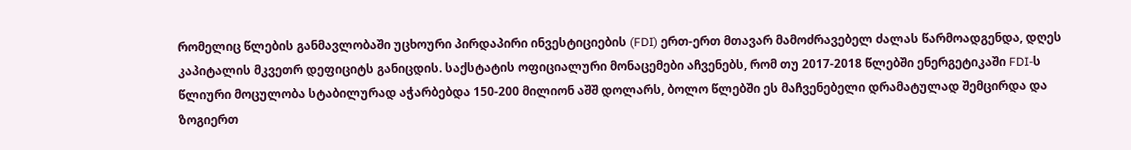რომელიც წლების განმავლობაში უცხოური პირდაპირი ინვესტიციების (FDI) ერთ-ერთ მთავარ მამოძრავებელ ძალას წარმოადგენდა, დღეს კაპიტალის მკვეთრ დეფიციტს განიცდის. საქსტატის ოფიციალური მონაცემები აჩვენებს, რომ თუ 2017-2018 წლებში ენერგეტიკაში FDI-ს წლიური მოცულობა სტაბილურად აჭარბებდა 150-200 მილიონ აშშ დოლარს, ბოლო წლებში ეს მაჩვენებელი დრამატულად შემცირდა და ზოგიერთ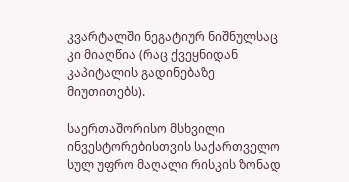კვარტალში ნეგატიურ ნიშნულსაც კი მიაღწია (რაც ქვეყნიდან კაპიტალის გადინებაზე მიუთითებს).

საერთაშორისო მსხვილი ინვესტორებისთვის საქართველო სულ უფრო მაღალი რისკის ზონად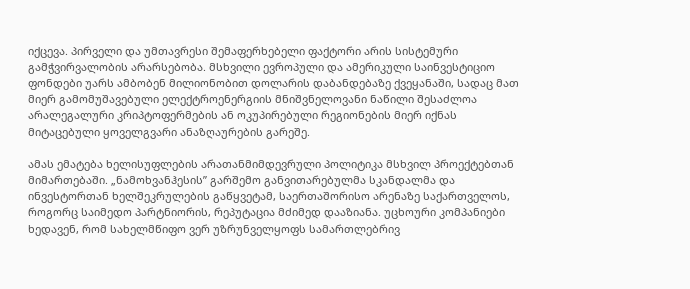იქცევა. პირველი და უმთავრესი შემაფერხებელი ფაქტორი არის სისტემური გამჭვირვალობის არარსებობა. მსხვილი ევროპული და ამერიკული საინვესტიციო ფონდები უარს ამბობენ მილიონობით დოლარის დაბანდებაზე ქვეყანაში, სადაც მათ მიერ გამომუშავებული ელექტროენერგიის მნიშვნელოვანი ნაწილი შესაძლოა არალეგალური კრიპტოფერმების ან ოკუპირებული რეგიონების მიერ იქნას მიტაცებული ყოველგვარი ანაზღაურების გარეშე.

ამას ემატება ხელისუფლების არათანმიმდევრული პოლიტიკა მსხვილ პროექტებთან მიმართებაში. „ნამოხვანჰესის” გარშემო განვითარებულმა სკანდალმა და ინვესტორთან ხელშეკრულების გაწყვეტამ, საერთაშორისო არენაზე საქართველოს, როგორც საიმედო პარტნიორის, რეპუტაცია მძიმედ დააზიანა. უცხოური კომპანიები ხედავენ, რომ სახელმწიფო ვერ უზრუნველყოფს სამართლებრივ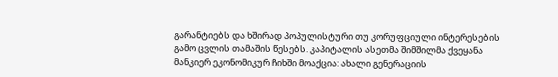გარანტიებს და ხშირად პოპულისტური თუ კორუფციული ინტერესების გამო ცვლის თამაშის წესებს. კაპიტალის ასეთმა შიმშილმა ქვეყანა მანკიერ ეკონომიკურ ჩიხში მოაქცია: ახალი გენერაციის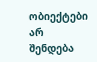ობიექტები არ შენდება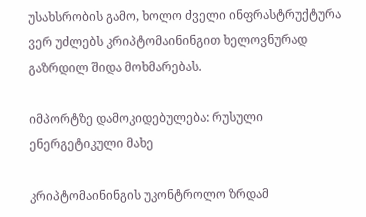უსახსრობის გამო, ხოლო ძველი ინფრასტრუქტურა ვერ უძლებს კრიპტომაინინგით ხელოვნურად გაზრდილ შიდა მოხმარებას.

იმპორტზე დამოკიდებულება: რუსული ენერგეტიკული მახე

კრიპტომაინინგის უკონტროლო ზრდამ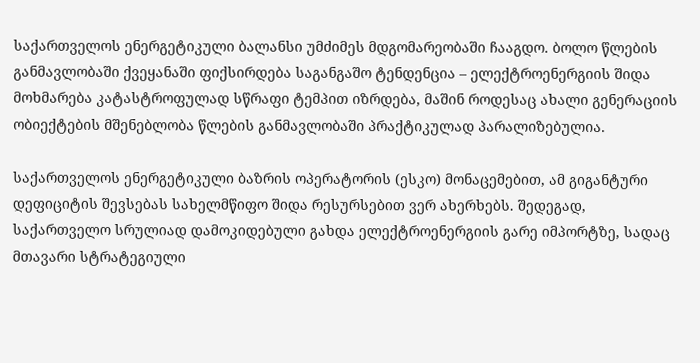საქართველოს ენერგეტიკული ბალანსი უმძიმეს მდგომარეობაში ჩააგდო. ბოლო წლების განმავლობაში ქვეყანაში ფიქსირდება საგანგაშო ტენდენცია – ელექტროენერგიის შიდა მოხმარება კატასტროფულად სწრაფი ტემპით იზრდება, მაშინ როდესაც ახალი გენერაციის ობიექტების მშენებლობა წლების განმავლობაში პრაქტიკულად პარალიზებულია.

საქართველოს ენერგეტიკული ბაზრის ოპერატორის (ესკო) მონაცემებით, ამ გიგანტური დეფიციტის შევსებას სახელმწიფო შიდა რესურსებით ვერ ახერხებს. შედეგად, საქართველო სრულიად დამოკიდებული გახდა ელექტროენერგიის გარე იმპორტზე, სადაც მთავარი სტრატეგიული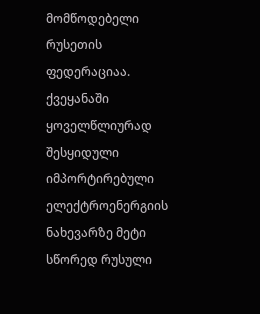მომწოდებელი რუსეთის ფედერაციაა. ქვეყანაში ყოველწლიურად შესყიდული იმპორტირებული ელექტროენერგიის ნახევარზე მეტი სწორედ რუსული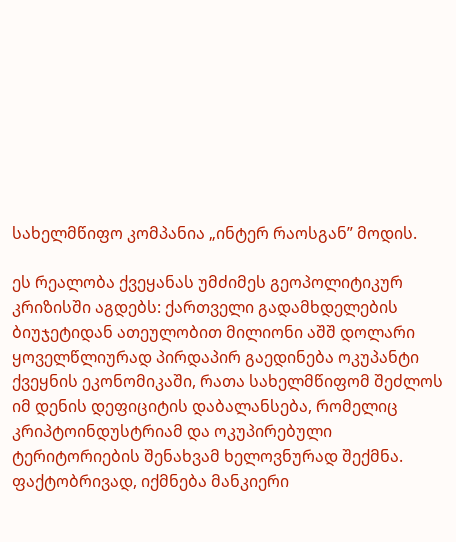სახელმწიფო კომპანია „ინტერ რაოსგან” მოდის.

ეს რეალობა ქვეყანას უმძიმეს გეოპოლიტიკურ კრიზისში აგდებს: ქართველი გადამხდელების ბიუჯეტიდან ათეულობით მილიონი აშშ დოლარი ყოველწლიურად პირდაპირ გაედინება ოკუპანტი ქვეყნის ეკონომიკაში, რათა სახელმწიფომ შეძლოს იმ დენის დეფიციტის დაბალანსება, რომელიც კრიპტოინდუსტრიამ და ოკუპირებული ტერიტორიების შენახვამ ხელოვნურად შექმნა. ფაქტობრივად, იქმნება მანკიერი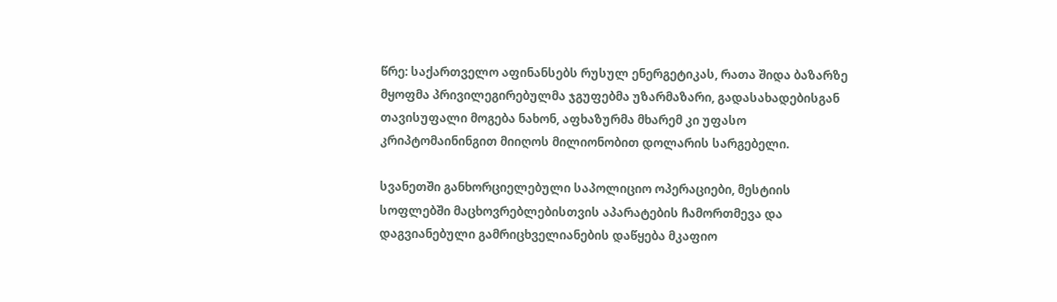წრე: საქართველო აფინანსებს რუსულ ენერგეტიკას, რათა შიდა ბაზარზე მყოფმა პრივილეგირებულმა ჯგუფებმა უზარმაზარი, გადასახადებისგან თავისუფალი მოგება ნახონ, აფხაზურმა მხარემ კი უფასო კრიპტომაინინგით მიიღოს მილიონობით დოლარის სარგებელი.

სვანეთში განხორციელებული საპოლიციო ოპერაციები, მესტიის სოფლებში მაცხოვრებლებისთვის აპარატების ჩამორთმევა და დაგვიანებული გამრიცხველიანების დაწყება მკაფიო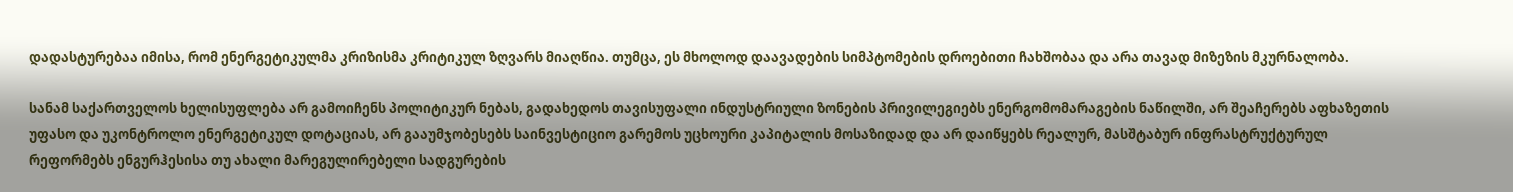დადასტურებაა იმისა, რომ ენერგეტიკულმა კრიზისმა კრიტიკულ ზღვარს მიაღწია. თუმცა, ეს მხოლოდ დაავადების სიმპტომების დროებითი ჩახშობაა და არა თავად მიზეზის მკურნალობა.

სანამ საქართველოს ხელისუფლება არ გამოიჩენს პოლიტიკურ ნებას, გადახედოს თავისუფალი ინდუსტრიული ზონების პრივილეგიებს ენერგომომარაგების ნაწილში, არ შეაჩერებს აფხაზეთის უფასო და უკონტროლო ენერგეტიკულ დოტაციას, არ გააუმჯობესებს საინვესტიციო გარემოს უცხოური კაპიტალის მოსაზიდად და არ დაიწყებს რეალურ, მასშტაბურ ინფრასტრუქტურულ რეფორმებს ენგურჰესისა თუ ახალი მარეგულირებელი სადგურების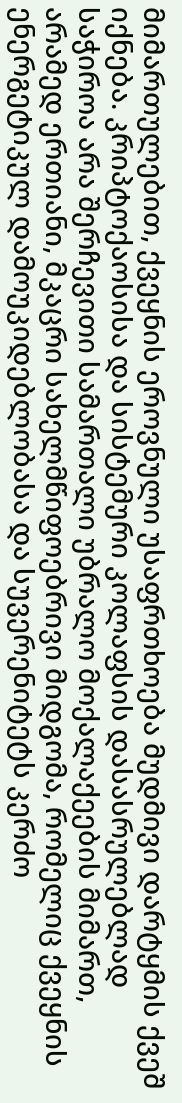მიმართულებით, ქვეყნის ეროვნული უსაფრთხოება მუდმივი დარტყმის ქვეშ იქნება. კრიპტოქაოსისა და სისტემური კოლაფსის დასასრულებლად საჭიროა არა შერჩევითი სამართალი უბრალო მოქალაქეების მიმართ, არამედ ერთიანი, მკაცრი სახელმწიფოებრივი მიდგომა, რომელიც ქვეყნის ენერგეტიკულ დამოუკიდებლობასა და სუვერენიტეტს კერძო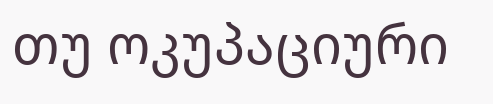თუ ოკუპაციური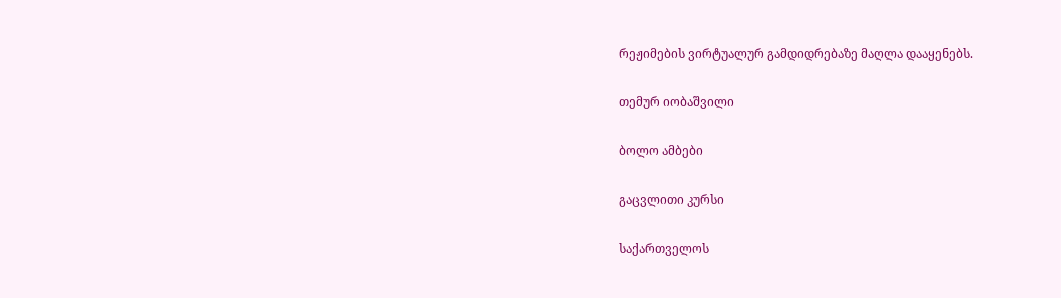რეჟიმების ვირტუალურ გამდიდრებაზე მაღლა დააყენებს.

თემურ იობაშვილი

ბოლო ამბები

გაცვლითი კურსი

საქართველოს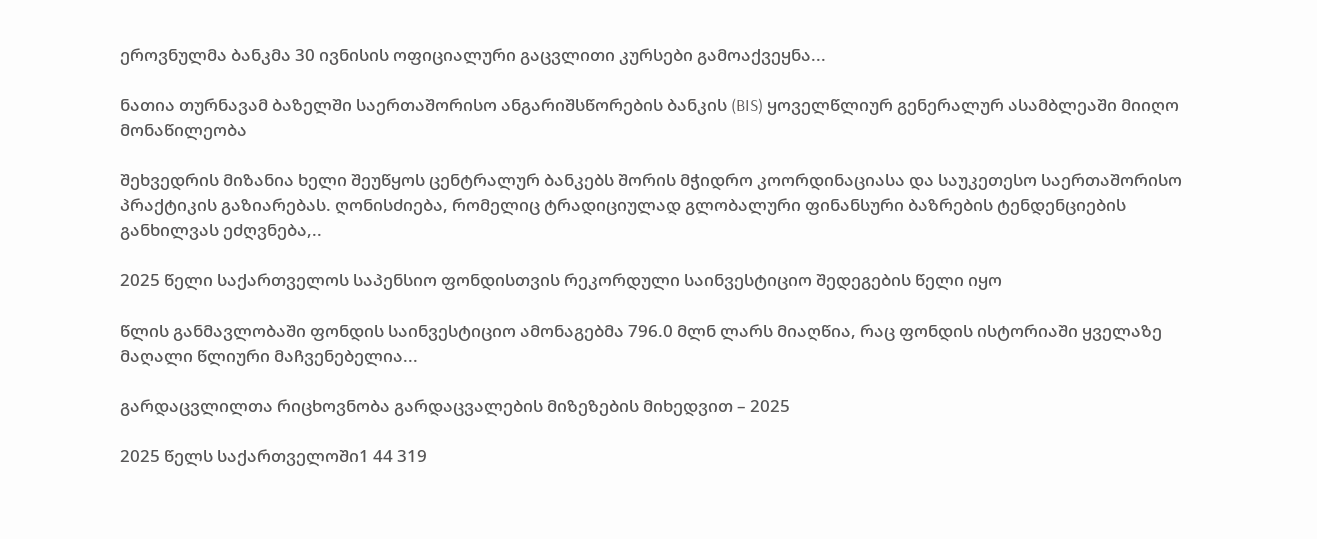ეროვნულმა ბანკმა 30 ივნისის ოფიციალური გაცვლითი კურსები გამოაქვეყნა...

ნათია თურნავამ ბაზელში საერთაშორისო ანგარიშსწორების ბანკის (BIS) ყოველწლიურ გენერალურ ასამბლეაში მიიღო მონაწილეობა

შეხვედრის მიზანია ხელი შეუწყოს ცენტრალურ ბანკებს შორის მჭიდრო კოორდინაციასა და საუკეთესო საერთაშორისო პრაქტიკის გაზიარებას. ღონისძიება, რომელიც ტრადიციულად გლობალური ფინანსური ბაზრების ტენდენციების განხილვას ეძღვნება,..

2025 წელი საქართველოს საპენსიო ფონდისთვის რეკორდული საინვესტიციო შედეგების წელი იყო

წლის განმავლობაში ფონდის საინვესტიციო ამონაგებმა 796.0 მლნ ლარს მიაღწია, რაც ფონდის ისტორიაში ყველაზე მაღალი წლიური მაჩვენებელია...

გარდაცვლილთა რიცხოვნობა გარდაცვალების მიზეზების მიხედვით – 2025

2025 წელს საქართველოში1 44 319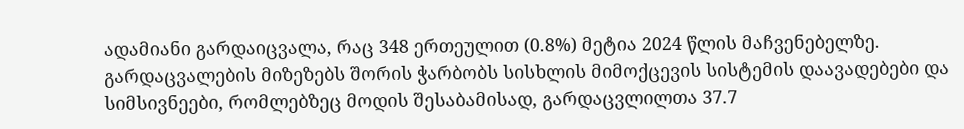ადამიანი გარდაიცვალა, რაც 348 ერთეულით (0.8%) მეტია 2024 წლის მაჩვენებელზე. გარდაცვალების მიზეზებს შორის ჭარბობს სისხლის მიმოქცევის სისტემის დაავადებები და სიმსივნეები, რომლებზეც მოდის შესაბამისად, გარდაცვლილთა 37.7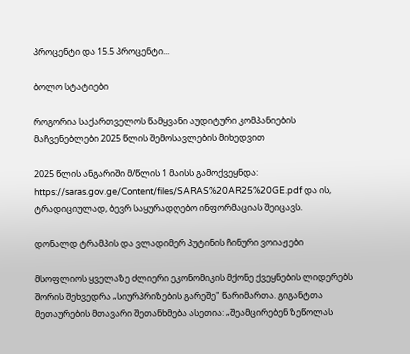პროცენტი და 15.5 პროცენტი...

ბოლო სტატიები

როგორია საქართველოს წამყვანი აუდიტური კომპანიების მაჩვენებლები 2025 წლის შემოსავლების მიხედვით

2025 წლის ანგარიში მ/წლის 1 მაისს გამოქვეყნდა: https://saras.gov.ge/Content/files/SARAS%20AR25%20GE.pdf და ის, ტრადიციულად, ბევრ საყურადღებო ინფორმაციას შეიცავს.

დონალდ ტრამპის და ვლადიმერ პუტინის ჩინური ვოიაჟები

მსოფლიოს ყველაზე ძლიერი ეკონომიკის მქონე ქვეყნების ლიდერებს შორის შეხვედრა „სიურპრიზების გარეშე" წარიმართა. გიგანტთა მეთაურების მთავარი შეთანხმება ასეთია: „შეამცირებენ ზეწოლას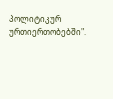პოლიტიკურ ურთიერთობებში".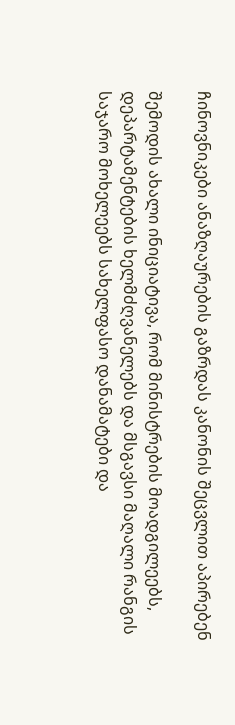ჩინოვნიკები ანაზღაურების გაზრდას კანონის შეცვლით აპირებენ

შემოდის ახალი ინიციატივა, რომ მინისტრების მოადგილეებს, დეპარტამენტების ხელმძღვანელებს და მსგავსი მაღალი რანგის საჯარო მოხელეებს სახელფასო დანამატები და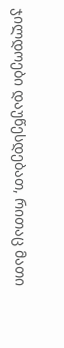ჯილდოები დაუწესდებათ, რითაც მათი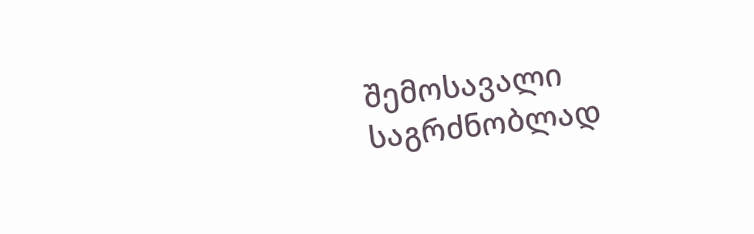შემოსავალი საგრძნობლად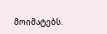მოიმატებს.